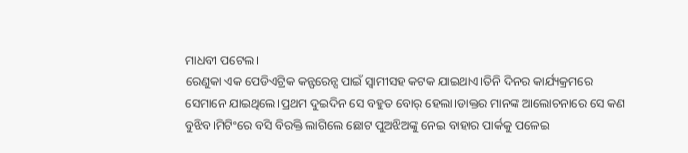ମାଧବୀ ପଟେଲ।
ରେଣୁକା ଏକ ପେଡିଏଟ୍ରିକ କନ୍ଫରେନ୍ସ ପାଇଁ ସ୍ବାମୀସହ କଟକ ଯାଇଥାଏ।ତିନି ଦିନର କାର୍ଯ୍ୟକ୍ରମରେ ସେମାନେ ଯାଇଥିଲେ।ପ୍ରଥମ ଦୁଇଦିନ ସେ ବହୁତ ବୋର୍ ହେଲା।ଡାକ୍ତର ମାନଙ୍କ ଆଲୋଚନାରେ ସେ କଣ ବୁଝିବ।ମିଟିଂରେ ବସି ବିରକ୍ତି ଲାଗିଲେ ଛୋଟ ପୁଅଝିଅଙ୍କୁ ନେଇ ବାହାର ପାର୍କକୁ ପଳେଇ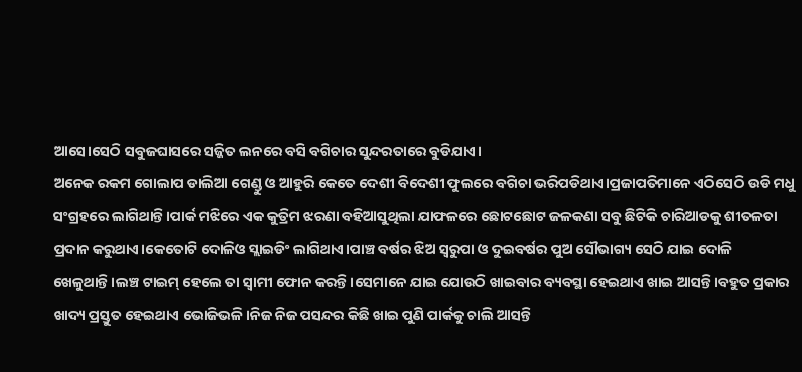ଆସେ।ସେଠି ସବୁଜଘାସରେ ସଜ୍ଜିତ ଲନରେ ବସି ବଗିଚାର ସୁନ୍ଦରତାରେ ବୁଡିଯାଏ।
ଅନେକ ରକମ ଗୋଲାପ ଡାଲିଆ ଗେଣ୍ଡୁ ଓ ଆହୁରି କେତେ ଦେଶୀ ବିଦେଶୀ ଫୁଲରେ ବଗିଚା ଭରିପଡିଥାଏ।ପ୍ରଜାପତିମାନେ ଏଠିସେଠି ଉଡି ମଧୁ ସଂଗ୍ରହରେ ଲାଗିଥାନ୍ତି।ପାର୍କ ମଝିରେ ଏକ କୁତ୍ରିମ ଝରଣା ବହିଆସୁଥିଲା ଯାଫଳରେ ଛୋଟଛୋଟ ଜଳକଣା ସବୁ ଛିଟିକି ଚାରିଆଡକୁ ଶୀତଳତା ପ୍ରଦାନ କରୁଥାଏ।କେତୋଟି ଦୋଳିଓ ସ୍ଲାଇଡିଂ ଲାଗିଥାଏ।ପାଞ୍ଚ ବର୍ଷର ଝିଅ ସ୍ବରୁପା ଓ ଦୁଇବର୍ଷର ପୁଅ ସୌଭାଗ୍ୟ ସେଠି ଯାଇ ଦୋଳି ଖେଳୁଥାନ୍ତି।ଲଞ୍ଚ ଟାଇମ୍ ହେଲେ ତା ସ୍ବାମୀ ଫୋନ କରନ୍ତି।ସେମାନେ ଯାଇ ଯୋଉଠି ଖାଇବାର ବ୍ୟବସ୍ଥା ହେଇଥାଏ ଖାଇ ଆସନ୍ତି।ବହୁତ ପ୍ରକାର ଖାଦ୍ୟ ପ୍ରସ୍ତୁତ ହେଇଥାଏ ଭୋଜିଭଳି।ନିଜ ନିଜ ପସନ୍ଦର କିଛି ଖାଇ ପୁଣି ପାର୍କକୁ ଚାଲି ଆସନ୍ତି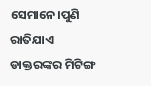ସେମାନେ।ପୁଣି ରାତିଯାଏ ଡାକ୍ତରଙ୍କର ମିଟିଙ୍ଗ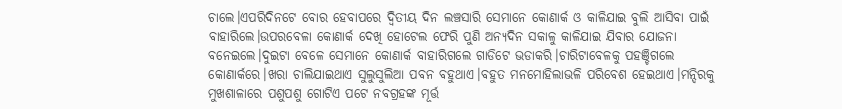ଚାଲେ।ଏପରିଦିନଟେ ବୋର ହେବାପରେ ଦ୍ବିତୀୟ ଦିନ ଲଞ୍ଚସାରି ସେମାନେ କୋଣାର୍କ ଓ କାଳିଯାଇ ବୁଲି ଆସିବା ପାଇଁ ବାହାରିଲେ।ଉପରବେଳା କୋଣାର୍କ ଦେଖି ହୋଟେଲ ଫେରି ପୁଣି ଅନ୍ୟଦିନ ସକାଳୁ କାଳିଯାଇ ଯିବାର ଯୋଜନା ବନେଇଲେ।ଦୁଇଟା ବେଳେ ସେମାନେ କୋଣାର୍କ ବାହାରିଗଲେ ଗାଡିଟେ ଭଡାକରି।ଚାରିଟାବେଳକୁ ପହଞ୍ଚିଗଲେ କୋଣାର୍କରେ।ଖରା ଚାଲିଯାଇଥାଏ ସୁଲୁସୁଲିଆ ପବନ ବହୁଥାଏ।ବହୁତ ମନମୋହିଲାଭଳି ପରିବେଶ ହେଇଥାଏ।ମନ୍ଦିରକୁ ମୁଖଶାଳାରେ ପଶୁପଶୁ ଗୋଟିଏ ପଟେ ନବଗ୍ରହଙ୍କ ମୂର୍ତ୍ତ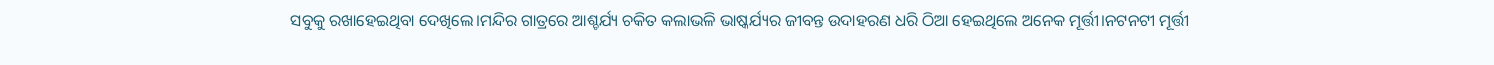ସବୁକୁ ରଖାହେଇଥିବା ଦେଖିଲେ।ମନ୍ଦିର ଗାତ୍ରରେ ଆଶ୍ଚର୍ଯ୍ୟ ଚକିତ କଲାଭଳି ଭାଷ୍କର୍ଯ୍ୟର ଜୀବନ୍ତ ଉଦାହରଣ ଧରି ଠିଆ ହେଇଥିଲେ ଅନେକ ମୂର୍ତ୍ତୀ।ନଟନଟୀ ମୂର୍ତ୍ତୀ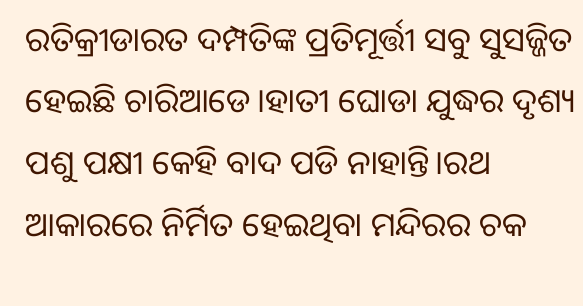ରତିକ୍ରୀଡାରତ ଦମ୍ପତିଙ୍କ ପ୍ରତିମୂର୍ତ୍ତୀ ସବୁ ସୁସଜ୍ଜିତ ହେଇଛି ଚାରିଆଡେ।ହାତୀ ଘୋଡା ଯୁଦ୍ଧର ଦୃଶ୍ୟ ପଶୁ ପକ୍ଷୀ କେହି ବାଦ ପଡି ନାହାନ୍ତି।ରଥ ଆକାରରେ ନିର୍ମିତ ହେଇଥିବା ମନ୍ଦିରର ଚକ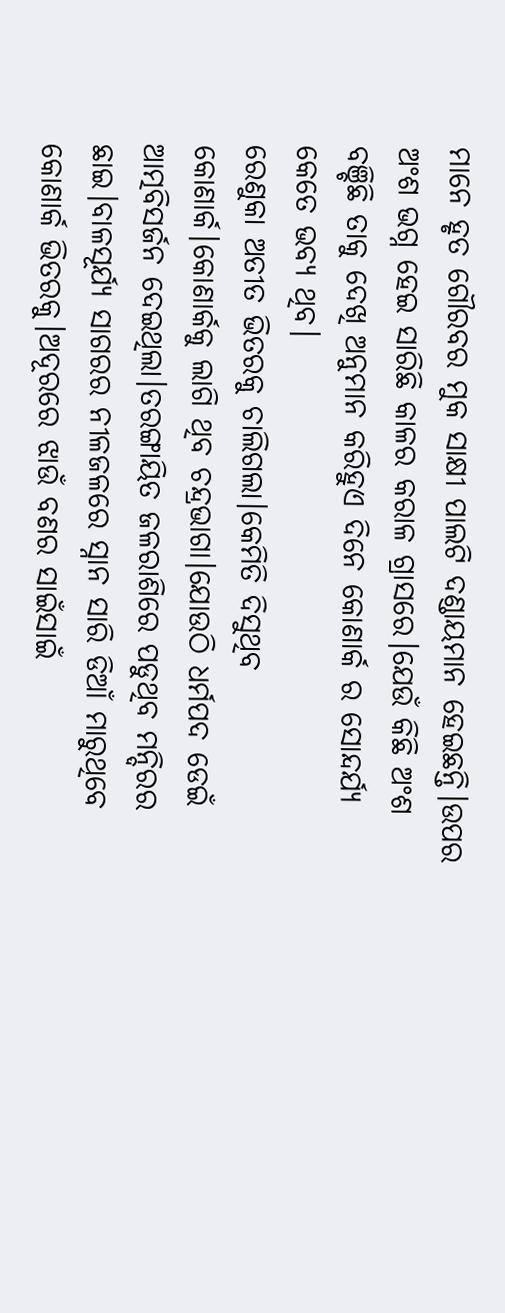ମାନେ ହୃତ ଗୌରବର ମୁକ ସାକ୍ଷୀ ପାଲଟି ଦଣ୍ଡାୟମାନ ହେଇଛନ୍ତି।ଉପର ଅଂଶ ଭଗ୍ନ ହେଇ ସାରିଛି କାଳର କରାଳ ଗ୍ରାସରେ।ଯେଉଁ କିଛି ଅଂଶ ବଞ୍ଚିଛି ତାକୁ ଦେଖି ଅନୁମାନ କରିହୁଏ ଦିନେ କୋଣାର୍କ ର ସୋନ୍ଦର୍ଯ୍ୟ କେତେ ଭବ୍ୟ ଥିବ।
ରେଣୁକା ଅତୀତ ଭିତରକୁ ଚାଲିଗଲା।କେମିତି ଦିସୁଥିବ କୋଣାର୍କ।କୋଣାର୍କକୁ ଲାଗି ଥିବ ଚନ୍ଦ୍ରଭାଗା।ଯୋଉଠି ଧର୍ମପଦ ଡେଇଁ ଆତ୍ମବିସର୍ଜନ ଦେଇଥିଲା।ତରଙ୍ଗାୟିତ ଜଳରାଶିରେ ପଡୁଥିବ ମନ୍ଦିରର ଛାଇ।ବାଳସୂର୍ଯ୍ୟ ସାଗରର ନୀଳଜଳରେ ସ୍ନାନ ସାରି ଡିଆଁ ମାରୁଥିବେ କୋଣାର୍କ ଭିତରକୁ।ଅଦୂରରେ ଝାଉଁ ବଣର ସାଇଁସାଇଁ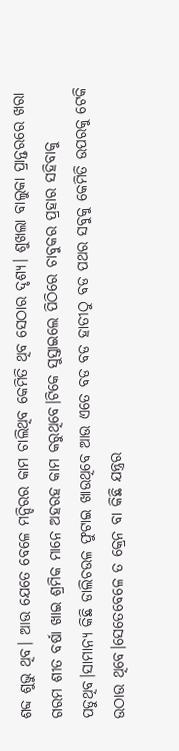ଶବ୍ଦ ଶୁଭୁ ଥିବ। ଆଉ ଯେତେ ବେଳେ ମନ୍ଦିରର କାମ ଚାଲିଥିବ କେମିତି ଥିବ ସେଠାର ଦୃଶ୍ୟ। ଶୁଖଲା ବାଲୁକା ପ୍ରାନ୍ତରରେ ଖରା ଗରମ ଶୀତ ବର୍ଷା ଖାଇ ଶ୍ରମିକ ମାନେ ଅହରହ କାମ କରୁଥିବେ।ଟିକେ ସୁସ୍ତାଇଲେ ପିଠିରେ ଚାବୁକର ପ୍ରହାର ସହିବାକୁ ପଡୁଥିବ।ସାମାନ୍ୟ କିଛି ଡାଲିଚଉଳ ଫୁଟାଇ ଖାଉଥିବେ ଆଉ ଏତେ ବଡ ବଡ ହାତୀଠୁ ବଡ ପଥର ସବୁକୁ କେମିତି ଉପରକୁ ଟେକି ଉଠାଉ ଥିବେ।ସେତେବେଳେ ତ କ୍ରେନ ବା କିଛି ଯନ୍ତ୍ରର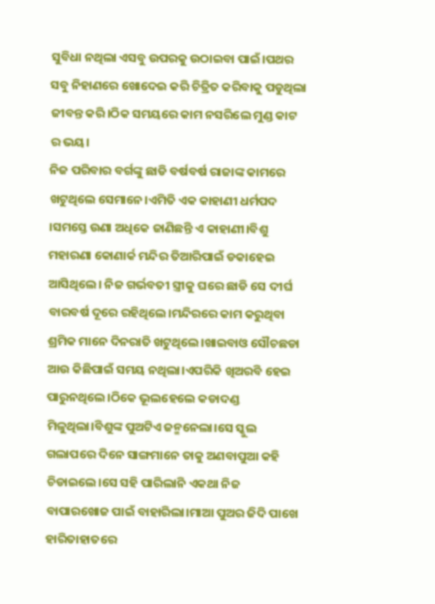ସୁବିଧା ନଥିଲା ଏସବୁ ଉପରକୁ ଉଠାଇବା ପାଇଁ।ପଥର ସବୁ ନିହାଣରେ ଖୋଦେଇ କରି ଚିତ୍ରିତ କରିବାକୁ ପଡୁଥିଲା ଜୀବନ୍ତ କରି।ଠିକ ସମୟରେ କାମ ନସରିଲେ ମୁଣ୍ଡ କାଟ ର ଭୟ।
ନିଜ ପରିବାର ବର୍ଗଙ୍କୁ ଛାଡି ବର୍ଷବର୍ଷ ରାଜାଙ୍କ କାମରେ ଖଟୁଥିଲେ ସେମାନେ।ଏମିତି ଏକ କାହାଣୀ ଧର୍ମପଦ ।ସମସ୍ତେ ଉଣା ଅଧିକେ ଜାଣିଛନ୍ତି ଏ କାହାଣୀ।ବିଶୁ ମହାରଣା କୋଣାର୍କ ମନ୍ଦିର ତିଆରିପାଇଁ ଡକାହେଇ ଆସିଥିଲେ। ନିଜ ଗର୍ଭବତୀ ସ୍ତ୍ରୀକୁ ଘରେ ଛାଡି ସେ ଦୀର୍ଘ ବାରବର୍ଷ ଦୂରେ ରହିଥିଲେ।ମନ୍ଦିରରେ କାମ କରୁଥିବା ଶ୍ରମିକ ମାନେ ଦିନରାତି ଖଟୁଥିଲେ।ଖାଇବାଓ ସୌଚଛଡା ଆଉ କିଛିପାଇଁ ସମୟ ନଥିଲା।ଏପରିକି ଖିଅରବି ହେଇ ପାରୁନଥିଲେ।ଠିକେ ଭୂଲହେଲେ କଡାଦଣ୍ଡ ମିଳୁଥିଲା।ବିଶୁଙ୍କ ପୁଅଟିଏ ଜନ୍ମନେଲା।ସେ ସ୍କୁଲ ଗଲାପରେ ଦିନେ ସାଙ୍ଗମାନେ ତାକୁ ଅଣବାପୁଆ କହି ଚିଡାଇଲେ।ସେ ସହି ପାରିଲାନି ଏକଥା ନିଜ ବାପାରଖୋଜ ପାଇଁ ବାହାରିଲା।ମାଆ ପୁଅର ଜିଦି ପାଖେ ହାରିତାହାତରେ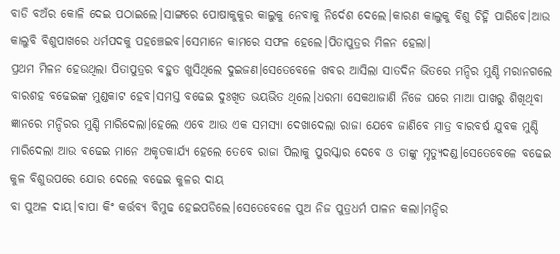ବାଡି ବଅଁର କୋଳି ଦେଇ ପଠାଇଲେ।ସାଙ୍ଗରେ ପୋଷାକୁକୁର କାଲୁକୁ ନେବାକୁ ନିର୍ଦେଶ ଦେଲେ।କାରଣ କାଲୁକୁ ବିଶୁ ଚିହ୍ନି ପାରିବେ।ଆଉ କାଲୁବି ବିଶୁପାଖରେ ଧର୍ମପଦକୁ ପହଞ୍ଚେଇବ।ସେମାନେ କାମରେ ସଫଳ ହେଲେ।ପିତାପୁତ୍ରର ମିଳନ ହେଲା।
ପ୍ରଥମ ମିଳନ ହେଉଥିଲା ପିତାପୁତ୍ରର ବହୁତ ଖୁସିଥିଲେ ଦୁଇଜଣ।ସେତେବେଳେ ଖବର ଆସିଲା ସାତଦିନ ଭିତରେ ମନ୍ଦିର ମୁଣ୍ଡି ମରାନଗଲେ ବାରଶହ ବଢେଇଙ୍କ ମୁଣ୍ଡକାଟ ହେବ।ସମସ୍ତ ବଢେଇ ଦୁଃଖିତ ଭୟଭିତ ଥିଲେ।ଧରମା ସେକଥାଜାଣି ନିଜେ ଘରେ ମାଆ ପାଖରୁ ଶିଖିଥିବା ଜ୍ଞାନରେ ମନ୍ଦିରର ମୁଣ୍ଡି ମାରିଦେଲା।ହେଲେ ଏବେ ଆଉ ଏକ ସମସ୍ୟା ଦେଖାଦେଲା ରାଜା ଯେବେ ଜାଣିବେ ମାତ୍ର ବାରବର୍ଷ ଯୁବକ ମୁଣ୍ଡି ମାରିଦେଲା ଆଉ ବଢେଇ ମାନେ ଅକୃତକାର୍ଯ୍ୟ ହେଲେ ତେବେ ରାଜା ପିଲାକୁ ପୁରସ୍କାର ଦେବେ ଓ ତାଙ୍କୁ ମୃତ୍ୟୁଦଣ୍ଡ।ସେତେବେଳେ ବଢେଇ କୁଳ ବିଶୁଉପରେ ଯୋର ଦେଲେ ବଢେଇ କୁଳର ଦାୟ
ବା ପୁଅଳ ଦାୟ।ବାପା କିଂ କର୍ତ୍ତବ୍ୟ ବିମୁଢ ହେଇପଡିଲେ।ସେତେବେଳେ ପୁଅ ନିଜ ପୁତ୍ରଧର୍ମ ପାଳନ କଲା।ମନ୍ଦିର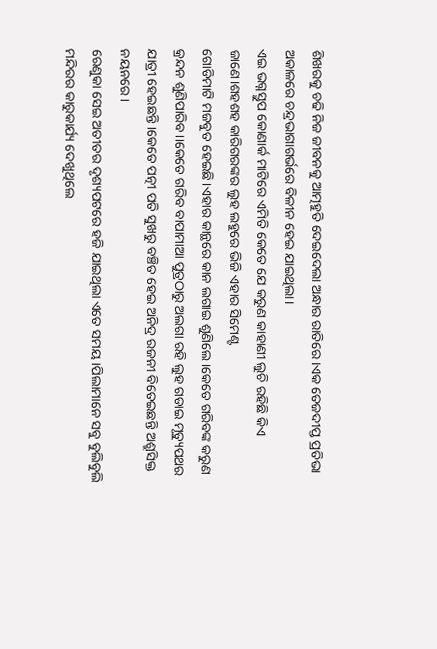ଶିଖରକୁ ଚଢି ନିଜ ଜୀବନକୁ ଆତ୍ମହୁତି ଦେଇଦେଲା ଅନ୍ଧାର ରାତିରେ।ଏକ ତେଜଦୀପ୍ତ ପ୍ରତିଭା ଅକାଳରେ ଚନ୍ଦ୍ରଭାଗାଗର୍ଭରେ ବିଳୀନ ହେଇ ଯାଇଥିଲା।
ଏଇ ଭଗ୍ନସ୍ତୁପ କୋଣାର୍କ ମାଟିରେ ଏମିତି କେତେ ଯେ କରୁଣ କାହାଣୀ ଲୁଚି ରହିଛି କିଏ ଜାଣେ।ଶହଶହ କାରିଗରଙ୍କର ଲୁହ ଲହୁରେ ଭିଜି ଏହାର ସିମେଣ୍ଟ
ଗୋଡିମାଟି ମଜବୁତ ହେଇଛି।ଏହାର କାନ୍ଥରେ କାନ ଲଗାଇ ଶୁଣିଲେ।କେତେ ଗରିବଙ୍କ କରୁଣ କ୍ରନ୍ଦନ ଶୁଣିପାରିବ।।କେତେ ଗରିବ ବାପାମାଆ ପୁତ୍ରଠାରୁ ଅଲଗା ରହି ଲୁହ ଗଡାଇ ମୃତ୍ୟୁପଥର ଯାତ୍ରୀ ହେଇଛନ୍ତି।କେତେ ପତ୍ନୀ ପତି ସୁଖରୁ ବଞ୍ଚିତ ହେଇ ଅନିଦ୍ର ରଜନୀ ବିତେଇଛନ୍ତି ଅଶ୍ରୁସିକ୍ତ ନୟନରେ।
ରେଣୁକା ସେଇ ଅତୀତର ଦୃଶ୍ୟପଟରେ ହଜି ଯାଇଥିଲା ଏତେ ସମୟ।ପିଲାମାନେ ସବୁ ବୁଲିବୁଲି ମନ୍ଦିରର କାରୁକାର୍ଯ୍ୟ ଦେଖୁଥିଲେ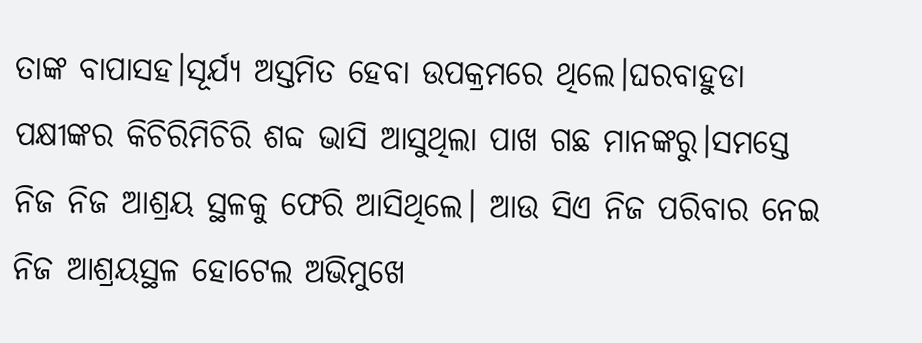ତାଙ୍କ ବାପାସହ।ସୂର୍ଯ୍ୟ ଅସ୍ତମିତ ହେବା ଉପକ୍ରମରେ ଥିଲେ।ଘରବାହୁଡା ପକ୍ଷୀଙ୍କର କିଚିରିମିଚିରି ଶବ୍ଦ ଭାସି ଆସୁଥିଲା ପାଖ ଗଛ ମାନଙ୍କରୁ।ସମସ୍ତେ ନିଜ ନିଜ ଆଶ୍ରୟ ସ୍ଥଳକୁ ଫେରି ଆସିଥିଲେ। ଆଉ ସିଏ ନିଜ ପରିବାର ନେଇ ନିଜ ଆଶ୍ରୟସ୍ଥଳ ହୋଟେଲ ଅଭିମୁଖେ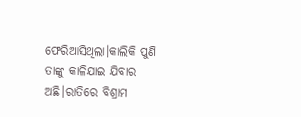ଫେରିଆସିଥିଲା।କାଲିକି ପୁଣି ତାଙ୍କୁ କାଳିଯାଇ ଯିବାର ଅଛି।ରାତିରେ ବିଶ୍ରାମ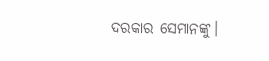ଦରକାର ସେମାନଙ୍କୁ।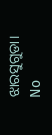ଝାରସୁଗୁଡା।
No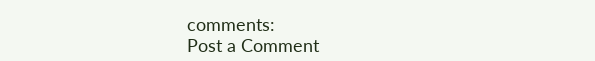comments:
Post a Comment